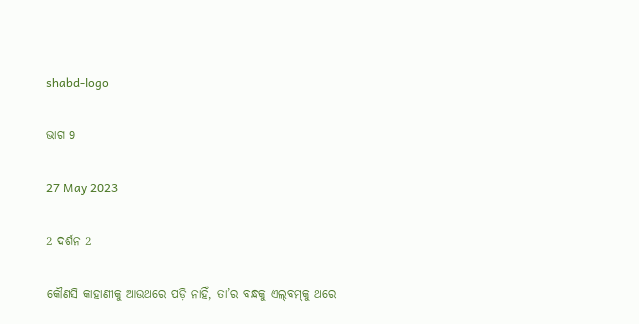shabd-logo

ଭାଗ 9

27 May 2023

2 ଦର୍ଶନ 2

କୌଣସି କାହାଣୀକୁ ଆଉଥରେ ପଡ଼ି ନାହିଁ, ତା’ର ବନ୍ଧକୁ ଏଲ୍‌ବମ୍‌କୁ ଥରେ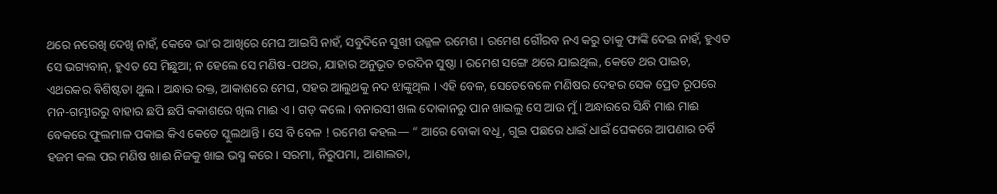ଥରେ ନରେଖି ଦେଖି ନାହଁ, କେବେ ଭା’ର ଆଖିରେ ମେଘ ଆଇସି ନାହଁ, ସବୁଦିନେ ସୁଖୀ ଉଜ୍ଜଳ ରମେଶ । ରମେଶ ଗୌରବ ନଏ କରୁ ତାକୁ ଫାଙ୍କି ଦେଇ ନାହଁ, ହୁଏତ ସେ ଭଗ୍ୟବାନ୍, ହୁଏତ ସେ ମିଛୁଆ; ନ ହେଲେ ସେ ମଣିଷ-ପଥର, ଯାହାର ଅନୁଭୂତ ଚରଦିନ ସୁଷ୍ଠା । ରମେଶ ସଙ୍ଗେ ଥରେ ଯାଇଥିଲ, କେତେ ଥର ପାଇଚ, ଏଥରକର ଵିଶିଷ୍ଟତା ଥୁଲ । ଅନ୍ଧାର ରକ୍ତ, ଆକାଶରେ ମେଘ, ସହର ଆଲୁଥକୁ ନଦ ଝାଙ୍କୁଥିଲ । ଏହି ବେଳ, ସେତେବେଳେ ମଣିଷର ଦେହର ସେକ ପ୍ରେତ ରୂପରେ ମନ-ଗମ୍ଭୀରରୁ ବାହାର ଛପି ଛପି କକାଶରେ ଖିଲ ମାଈ ଏ । ଗଡ଼ କଲେ । ବନାରସୀ ଖଲ ଦୋକାନରୁ ପାନ ଖାଇଲୁ ସେ ଆଉ ମୁଁ । ଅନ୍ଧାରରେ ସିନ୍ଧି ମାଈ ମାଈ ବେକରେ ଫୁଲମାଳ ପକାଇ କିଏ କେତେ ସ୍କୁଲଥାନ୍ତି । ସେ ବି ବେଳ ! ରମେଶ କହଲ— “ ଆରେ ବୋକା ବଧୂ, ଗୁଇ ପଛରେ ଧାଇଁ ଧାଇଁ ଘେକରେ ଆପଣାର ଚର୍ବି ହଜମ କଲ ପର ମଣିଷ ଖାଈ ନିଜକୁ ଖାଇ ଭସ୍ମ କରେ । ସରମା, ନିରୁପମା, ଆଶାଲତା,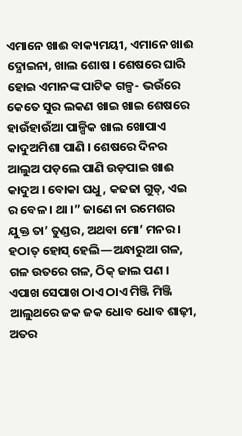ଏମାନେ ଖାଈ ବାକ୍ୟମୟୀ, ଏମାନେ ଖାଈ ଦ୍ଯୋଇନା, ଖାଲ ଶୋଷ । ଶେଷରେ ଘାରି ହୋଇ ଏମାନଙ୍କ ପାଟିକ ଗଳ୍ପ- ଭଉଁରେ କେତେ ସୁର ଲକଣ ଖାଇ ଖାଇ ଶେଷରେ ହାଉଁହାଉଁଆ ପାଳ୍ପିକ ଖାଲ ଖୋପାଏ କାଦୁଅମିଶା ପାଣି । ଶେଷରେ ଦିନର ଆଲୁଅ ପଡ଼ଲେ ପାଣି ଉଡ଼ପାଇ ଖାଈ କାଦୁଅ । ବୋକା ଘଧୁ, କଢଢା ଗୁଡ୍, ଏଇ ର ବେଳ । ଥା ।” ଜାଣେ ନା ରମେଶର ଯୁକ୍ତ ତା’ ତୁଣ୍ଡର, ଅଥବା ମୋ’ ମନର । ହଠାତ୍ ହୋସ୍ ହେଲି—ଅନ୍ଧାରୁଆ ଗଳ, ଗଳ ଉତରେ ଗଳ, ଠିକ୍ ଜାଲ ପଣ । ଏପାଖ ସେପାଖ ଠାଏ ଠାଏ ମିଞ୍ଜି ମିଞ୍ଜି ଆଲୁଥରେ ଜକ ଜକ ଧୋବ ଧୋବ ଶାଢ଼ୀ, ଅତର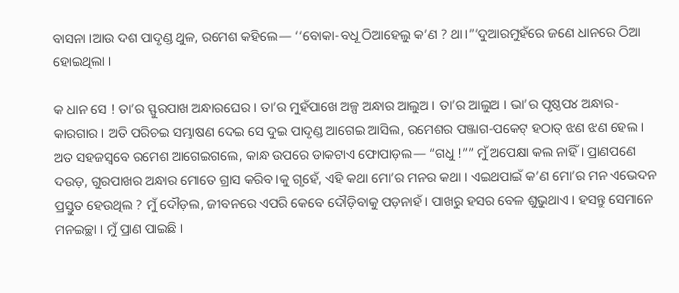ବାସନା ।ଆଉ ଦଶ ପାଦୃଣ୍ଡ ଥୁଳ, ରମେଶ କହିଲେ— ‘‘ବୋକା-ବଧୂ ଠିଆହେଲୁ କ’ଣ ? ଥା ।”’ଦୁଆରମୁହଁରେ ଜଣେ ଧାନରେ ଠିଆ ହୋଇଥିଲା ।

କ ଧାନ ସେ ! ତା’ର ସ୍ଫୁରପାଖ ଅନ୍ଧାରଘେର । ତା’ର ମୁହଁପାଖେ ଅଳ୍ପ ଅନ୍ଧାର ଆଲୁଅ । ତା’ର ଆଲୁଅ । ଭା’ର ପୃଷ୍ଠପ୪ ଅନ୍ଧାର-କାରଗାର । ଅତି ପରିଚଇ ସମ୍ଭାଷଣ ଦେଇ ସେ ଦୁଇ ପାଦୃଣ୍ଡ ଆଗେଇ ଆସିଲ, ରମେଶର ପଞ୍ଜାଗ-ପକେଟ୍ ହଠାତ୍ ଝଣ ଝଣ ହେଲ । ଅତ ସହଜସ୍ଵବେ ରମେଶ ଆଗେଇଗଲେ, କାନ୍ଧ ଉପରେ ଡାକଟାଏ ଫୋପାଡ଼ଲ— “ଗଧୁ !”” ମୁଁ ଅପେକ୍ଷା କଲ ନାହିଁ । ପ୍ରାଣପଣେ ଦଉଡ଼, ଗୁରପାଖର ଅନ୍ଧାର ମୋତେ ଗ୍ରାସ କରିବ।କୁ ଗୃହେଁ, ଏହି କଥା ମୋ’ର ମନର କଥା । ଏଇଥପାଇଁ କ’ଣ ମୋ’ର ମନ ଏଭେଦନ ପ୍ରସ୍ତୁତ ହେଉଥିଲ ? ମୁଁ ଦୌଡ଼ଲ, ଜୀବନରେ ଏପରି କେବେ ଦୌଡ଼ିବାକୁ ପଡ଼ନାହଁ । ପାଖରୁ ହସର ବେଳ ଶୁଭୁଥାଏ । ହସନ୍ତୁ ସେମାନେ ମନଇଚ୍ଛା । ମୁଁ ପ୍ରାଣ ପାଇଛି ।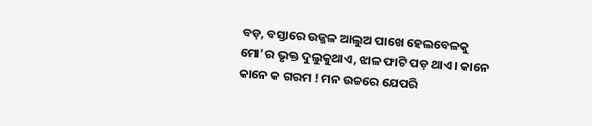ବଡ଼, ବସ୍ତାରେ ଉଜ୍ଜଳ ଆଲୁଅ ପାଖେ ହେଲବେଳକୁ ମୋ’ର ଭୃକ୍ତ ଦୁଲୁକୁଥାଏ, ଝାଳ ଫାଟି ପଡ଼ ଥାଏ । କାନେ କାନେ କ ଗରମ ! ମନ ଉଚ୍ଚରେ ଯେପରି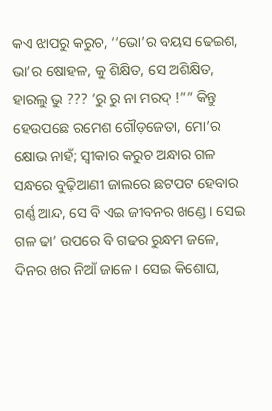କଏ ଝାପରୁ କରୁଚ, ‘‘ଭୋ’ର ବୟସ ଢେଇଶ, ଭା’ର ଷୋହଳ, କୁ ଶିକ୍ଷିତ, ସେ ଅଶିକ୍ଷିତ, ହାରଲୁ ଭୁ ??? ‘ରୁ ରୁ ନା ମରଦ୍ !”” କିନ୍ତୁ ହେଉପଛେ ରମେଶ ଗୌଡ଼ଜେତା, ମୋ’ର କ୍ଷୋଭ ନାହଁ; ସ୍ୱୀକାର କରୁଚ ଅନ୍ଧାର ଗଳ ସନ୍ଧରେ ବୁଢ଼ିଆଣୀ ଜାଲରେ ଛଟପଟ ହେବାର ଗର୍ଣ୍ଣ ଆନ୍ଦ, ସେ ବି ଏଇ ଜୀବନର ଖଣ୍ଡେ । ସେଇ ଗଳ ଢା’ ଉପରେ ବି ଗଢର ରୁନ୍ଧମ ଜଳେ, ଦିନର ଖର ନିଆଁ ଜାଳେ । ସେଇ କିଶୋଘ,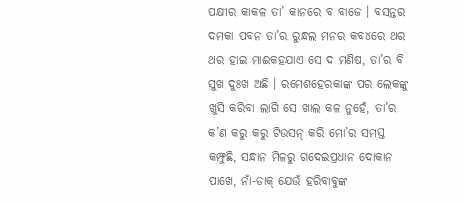ପକ୍ଷୀର କାକଳ ତା’ କାନରେ ବ ବାଜେ । ବସନ୍ତର ଦମକା ପବନ ତା’ର ରୁନ୍ଧଲ ମନର କବ୪ରେ ଥର ଥର ହାଇ ମାଈକହଯାଏ ସେ ଦ ମଣିଷ, ତା’ର ବି ସୁଖ ଦୁଃଖ ଅଛି । ରମେଶହେରକାଙ୍କ ପର ଲେକଙ୍କୁ ଖୁସି କରିବା ଲାଗି ସେ ଖାଲ କଳ ନୁହେଁ, ତା’ର କ’ଣ କରୁ କରୁ ଟିଉସନ୍ କରି ମୋ’ର ସମସ୍ତ କମ୍ଫୁଛି, ସନ୍ଧାନ ମିଳରୁ ଗଦେଇପ୍ରଧାନ ଦୋକାନ ପାଖେ, ନାଁ-ଡାକ୍ ଯେଉଁ ହରିବାବୁଙ୍କ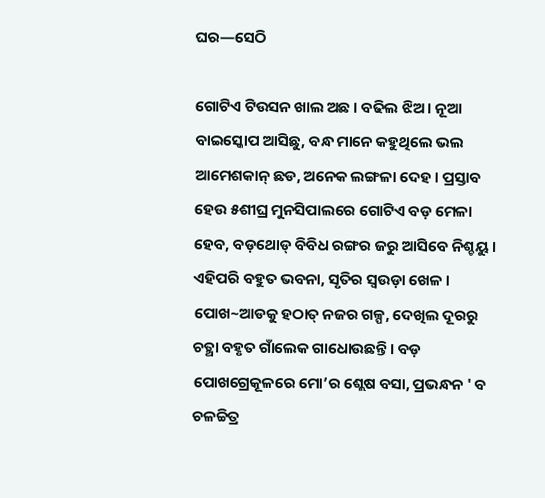ଘର—ସେଠି

ଗୋଟିଏ ଟିଉସନ ଖାଲ ଅଛ । ବଢିଲ ଝିଅ । ନୂଆ ବାଇସ୍କୋପ ଆସିଛୁ, ବନ୍ଧ ମାନେ କହୁଥିଲେ ଭଲ ଆମେଶକାନ୍ ଛଡ, ଅନେକ ଲଙ୍ଗଳା ଦେହ । ପ୍ରସ୍ତାବ ହେଉ ୫ଶୀଘ୍ର ମୁନସିପାଲରେ ଗୋଟିଏ ବଡ଼ ମେଳା ହେବ, ବଡ଼ଥୋଡ୍ ବିବିଧ ରଙ୍ଗର ଜରୁ ଆସିବେ ନିଶ୍ଚୟୁ । ଏହିପରି ବହୁତ ଭବନା, ସୃତିର ସ୍ଵଉଡ଼ା ଖେଳ । ପୋଖ~ଆଡକୁ ହଠାତ୍ ନଜର ଗଳ୍ପ, ଦେଖିଲ ଦୂରରୁ ଚତ୍ଥା ବହୃତ ଗାଁଲେକ ଗାଧୋଉଛନ୍ତି । ବଡ଼ ପୋଖଗ୍ରେକୂଳରେ ମୋ’ର ଶ୍ଲେଷ ବସା, ପ୍ରଭନ୍ଧନ ' ବ ଚଳଚ୍ଚିତ୍ର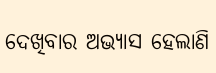ଦେଖିବାର ଅଭ୍ୟାସ ହେଲାଣି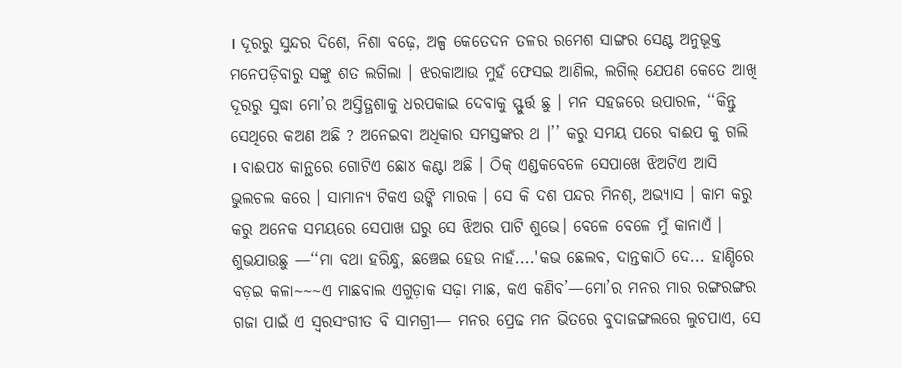। ଦୂରରୁ ସୁନ୍ଦର ଦିଶେ, ନିଶା ବଢ଼େ, ଅଳ୍ପ କେତେଦନ ତଳର ରମେଶ ସାଙ୍ଗର ସେଣ୍ଟ ଅନୁଭୂକ୍ତ ମନେପଡ଼ିବାରୁ ସଙ୍କୁ ଶତ ଲଗିଲା । ଝରକାଆଉ ମୁହଁ ଫେସଇ ଆଣିଲ, ଲଗିଲ୍‌ ଯେପଣ କେତେ ଆଖି ଦୂରରୁ ସୁଦ୍ଧା ମୋ’ର ଅସ୍ତିତ୍ଥଶାକୁ ଧରପକାଇ ଦେବାକୁ ସ୍ଫୁର୍ତ୍ତ ଛୁ । ମନ ସହଜରେ ଉପାରଳ, ‘‘କିନ୍ତୁ ସେଥିରେ କଅଣ ଅଛି ? ଅନେଇବା ଅଧିକାର ସମସ୍ତଙ୍କର ଥ ।’’ କରୁ ସମୟ ପରେ ବାଈପ କୁ ଗଲି । ବାଈପ୪ କାନ୍ଥରେ ଗୋଟିଏ ଛୋ୪ କଣ୍ଟା ଅଛି । ଠିକ୍ ଏଣ୍ଡକବେଳେ ସେପାଖେ ଝିଅଟିଏ ଆସି ଭୁଲଚଲ କରେ । ସାମାନ୍ୟ ଟିକଏ ଉଙ୍କି ମାରକ । ସେ କି ଦଶ ପନ୍ଦର ମିନଶ୍, ଅଭ୍ୟାସ । କାମ କରୁ କରୁ ଅନେକ ସମୟରେ ସେପାଖ ଘରୁ ସେ ଝିଅର ପାଟି ଶୁଭେ। ବେଳେ ବେଳେ ମୁଁ କାନାଏଁ । ଶୁଭଯାଉଛୁ —‘‘ମା ବଥା ହରିନ୍ଧୁ, ଛଞ୍ଚେଇ ହେଉ ନାହଁ....'କଭ ଛେଲବ, ଦାନ୍ତକାଠି ଦେ... ହାଣ୍ଡିରେ ବଡ଼ଇ କଳା~~~ଏ ମାଛବାଲ ଏଗୁଡ଼ାକ ସଢ଼ା ମାଛ, କଏ କଣିବ’—ମୋ’ର ମନର ମାର ରଙ୍ଗରଙ୍ଗର ଗଜା ପାଇଁ ଏ ସ୍ଵରସଂଗୀତ ବି ସାମଗ୍ରୀ— ମନର ପ୍ରେଢ ମନ ଭିତରେ ବୁଦାଜଙ୍ଗଲରେ ଲୁଚପାଏ, ସେ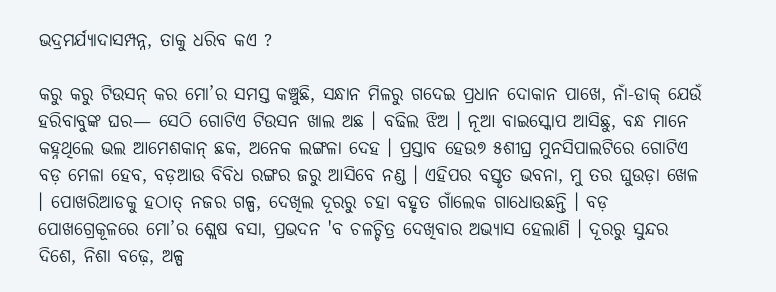ଭଦ୍ରମର୍ଯ୍ୟାଦାସମ୍ପନ୍ନ, ତାକୁ ଧରିବ କଏ ?

କରୁ କରୁ ଟିଉସନ୍ କର ମୋ’ର ସମସ୍ତ କଞ୍ଚୁଛି, ସନ୍ଧାନ ମିଳରୁ ଗଦେଇ ପ୍ରଧାନ ଦୋକାନ ପାଖେ, ନାଁ-ଡାକ୍ ଯେଉଁ ହରିବାବୁଙ୍କ ଘର— ସେଠି ଗୋଟିଏ ଟିଉସନ ଖାଲ ଅଛ । ବଢିଲ ଝିଅ । ନୂଆ ବାଇସ୍କୋପ ଆସିଛୁ, ବନ୍ଧ ମାନେ କହ୍ନଥିଲେ ଭଲ ଆମେଶକାନ୍ ଛକ, ଅନେକ ଲଙ୍ଗଳା ଦେହ । ପ୍ରସ୍ତାବ ହେଉ୭ ୫ଶୀଘ୍ର ମୁନସିପାଲଟିରେ ଗୋଟିଏ ବଡ଼ ମେଳା ହେବ, ବଡ଼ଆଉ ବିବିଧ ରଙ୍ଗର ଜରୁ ଆସିବେ ନଣ୍ଡ । ଏହିପର ବସ୍ତୃତ ଭବନା, ମୁ ତର ଘୁଉଡ଼ା ଖେଳ । ପୋଖରିଆଡକୁ ହଠାତ୍ ନଜର ଗଳ୍ପ, ଦେଖିଲ ଦୂରରୁ ଚହା ବହୃତ ଗାଁଲେକ ଗାଧୋଉଛନ୍ତି । ବଡ଼ ପୋଖଗ୍ରେକୂଳରେ ମୋ’ର ଶ୍ଲେଷ ବସା, ପ୍ରଭଦନ 'ବ ଚଳଚ୍ଚିତ୍ର ଦେଖିବାର ଅଭ୍ୟାସ ହେଲାଣି । ଦୂରରୁ ସୁନ୍ଦର ଦିଶେ, ନିଶା ବଢ଼େ, ଅଳ୍ପ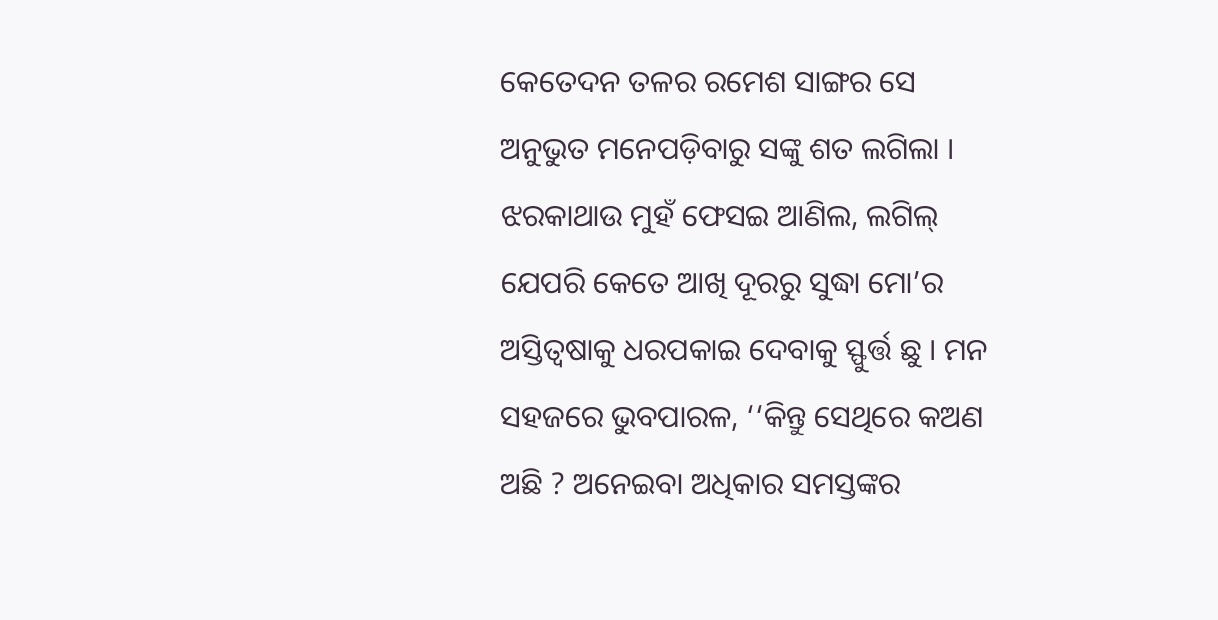କେତେଦନ ତଳର ରମେଶ ସାଙ୍ଗର ସେ ଅନୁଭୁତ ମନେପଡ଼ିବାରୁ ସଙ୍କୁ ଶତ ଲଗିଲା । ଝରକାଥାଉ ମୁହଁ ଫେସଇ ଆଣିଲ, ଲଗିଲ୍‌ ଯେପରି କେତେ ଆଖି ଦୂରରୁ ସୁଦ୍ଧା ମୋ’ର ଅସ୍ତିତ୍ଵଷାକୁ ଧରପକାଇ ଦେବାକୁ ସ୍ଫୁର୍ତ୍ତ ଛୁ । ମନ ସହଜରେ ଭୁବପାରଳ, ‘‘କିନ୍ତୁ ସେଥିରେ କଅଣ ଅଛି ? ଅନେଇବା ଅଧିକାର ସମସ୍ତଙ୍କର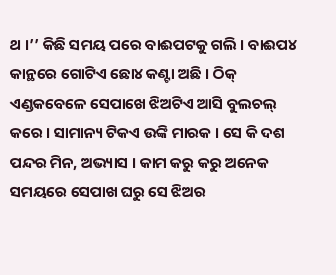ଥ ।’’ କିଛି ସମୟ ପରେ ବାଈପଟକୁ ଗଲି । ବାଈପ୪ କାନ୍ଥରେ ଗୋଟିଏ ଛୋ୪ କଣ୍ଟା ଅଛି । ଠିକ୍ ଏଣ୍ଡକବେଳେ ସେପାଖେ ଝିଅଟିଏ ଆସି ବୁଲଚଲ୍ କରେ । ସାମାନ୍ୟ ଟିକଏ ଉଙ୍କି ମାରକ । ସେ କି ଦଶ ପନ୍ଦର ମିନ, ଅଭ୍ୟାସ । କାମ କରୁ କରୁ ଅନେକ ସମୟରେ ସେପାଖ ଘରୁ ସେ ଝିଅର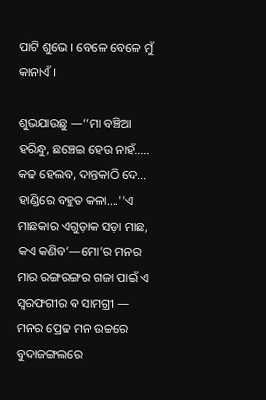ପାଟି ଶୁଭେ । ବେଳେ ବେଳେ ମୁଁ କାନାଏଁ ।

ଶୁଭଯାଉଛୁ —‘‘ମା ବଞ୍ଚିଆ ହରିନ୍ଧୁ, ଛଞ୍ଚେଇ ହେଉ ନାହଁ..... କଢ ହେଲବ, ଦାନ୍ତକାଠି ଦେ... ହାଣ୍ଡିରେ ବହୁତ କଳା....''ଏ ମାଛକାର ଏଗୁଡ଼ାକ ସଡ଼ା ମାଛ, କଏ କଣିବ’—ମୋ’ର ମନର ମାର ରଙ୍ଗରଙ୍ଗର ଗଜା ପାଇଁ ଏ ସ୍ବରଫଗୀର ଵ ସାମଗ୍ରୀ — ମନର ପ୍ରେଢ ମନ ଉଚ୍ଚରେ ବୁଦାଜଙ୍ଗଲରେ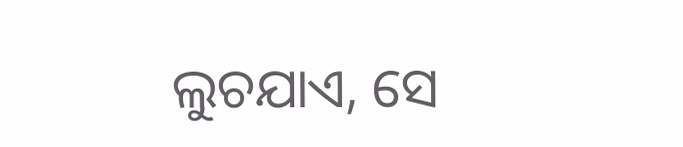ଲୁଚଯାଏ, ସେ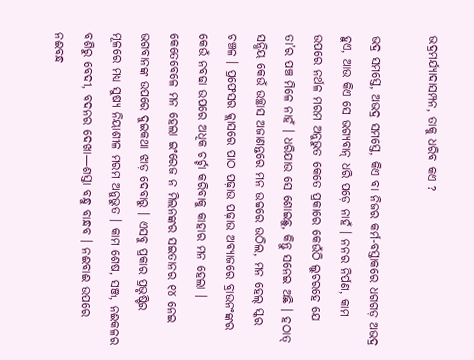ଭଦ୍ରମର୍ଯ୍ୟାଦାସମ୍ପନ, ତାକୁ ଧରିବ କଏ ?

ଭଦ୍ର ସମସ୍ତେ, ଅଭଦ୍ର ସମସ୍ତେ, କିଏ ବା ନିଜର କର୍ମ-ବସ୍ତାକରେ ଧଗଗଡ଼ ଅଭଦ୍ର ହୁଏ, ଆଉ କିଏ ସେ ଭଗ୍ୟବାନ୍ ଧରି ପଡ଼େ ନାହଁ । ନନର ନିର୍ପଣ, କାମ ଉପରେ ନର୍ଥଳ ମରମ ଅନୁଭୁତ କେତେ ପ୍ରକାରେ କେଉଁଠି ଲୁଚରହେ ଯେ ତା’ର ପଞ୍ଚ ମିଳେ ନାହଁ । ଧରିଯାଉ ସେ ଶୋଇଛୁ, କିନ୍ତୁ ସନେଇ ଅଛି । ହଠାତ୍ ସନ୍ଧିୟ କେଉଁ ଉଚ୍ଛାସ ଅଜାଣନ୍ତରେ ମନ ଉଚ୍ଚରେ ଉଠିଲ, ମନ ହେଲ୍ ସ୍କର ଚଞ୍ଚଳ । ପ୍ରଫେସର କ୍ଲାସରେ ପାଠ ପଢ଼ାଉ ପଢ଼ାଉ ଅବ୍ୟାଜରେ ବ୍ରାଉନଂଙ୍କର କେଉଁ ନବଢା ଉପରେ ଅଧିକ ଚର୍ଚ୍ଚା କରିବାକୁ କାହାର ମନ ହେଲା । କେତେବେଳେ ମନ ହେଲା ଇଂରେଜ ନ ମିଲନଙ୍କର ସଇତାନର ୧୪ ନେଇ ଭଗବାନଙ୍କ ଉପରେ ଦୁଇକଥା ଝାଡ଼ ଦେବାରୁ । ଏସବୁ ପ୍ରକାର ପ୍ରଭୃଷ୍ଟିର ମୂଳରେ ମଧ୍ୟ ସୁଷ୍ୟ ନିୟାଶୀଳ ମରମ ଅନୁଭୁତ । କାମ ଶେଷ, ସଞ୍ଜ, ନଈକଳର ବଶିରୁ ବେଦୀ, ବଦନର ଦେଖା—ଶସ୍ତା ବନ୍ଧୁ ବାନ୍ଧବ । ନଈବାଈ ଉପରେ ନଈବନ୍ଧ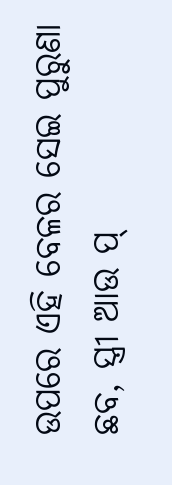ଉପରେ ଏହି ବେଳର ସେଇ ପୁରୁଣା ଛବ, ସ୍ତ୍ରୀ ଆଉ ପ୍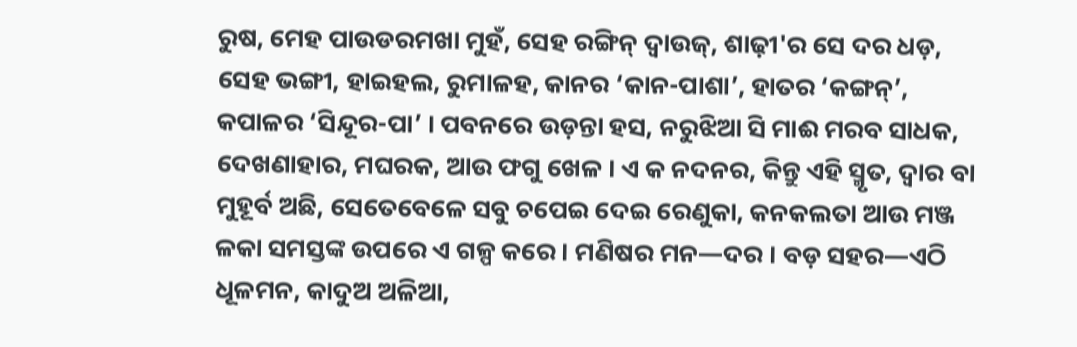ରୁଷ, ମେହ ପାଉଡରମଖା ମୁହଁ, ସେହ ରଙ୍ଗିନ୍ ଦ୍ଵାଉଜ୍, ଶାଢ଼ୀ'ର ସେ ଦର ଧଡ଼, ସେହ ଭଙ୍ଗୀ, ହାଇହଲ, ରୁମାଳହ, କାନର ‘କାନ-ପାଶା’, ହାତର ‘କଙ୍ଗନ୍’, କପାଳର ‘ସିନ୍ଦୂର-ପା’ । ପବନରେ ଉଡ଼ନ୍ତା ହସ, ନରୁଝିଆ ସି ମାଈ ମରବ ସାଧକ, ଦେଖଣାହାର, ମଘରକ, ଆଉ ଫଗୁ ଖେଳ । ଏ କ ନଦନର, କିନ୍ତୁ ଏହି ସ୍ମୃତ, ଦ୍ଵାର ବା ମୁହୂର୍ବ ଅଛି, ସେତେବେଳେ ସବୁ ଚପେଇ ଦେଇ ରେଣୁକା, କନକଲତା ଆଉ ମଞ୍ଜ ଳକା ସମସ୍ତଙ୍କ ଉପରେ ଏ ଗଳ୍ପ କରେ । ମଣିଷର ମନ—ଦର । ବଡ଼ ସହର—ଏଠି ଧୂଳମନ, କାଦୁଅ ଅଳିଆ,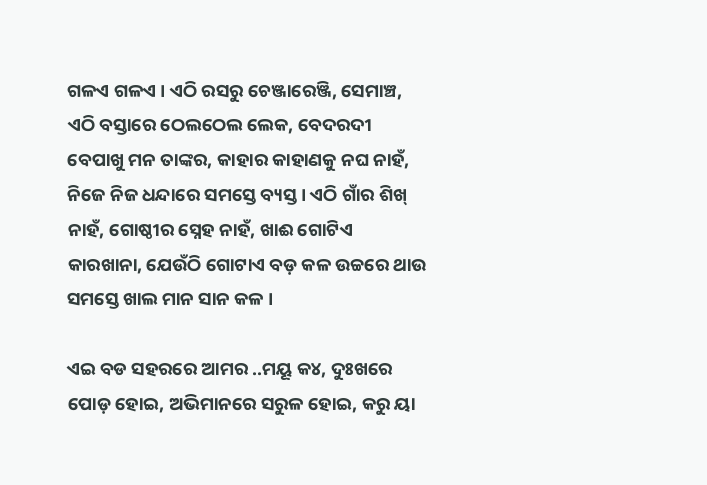ଗଳଏ ଗଳଏ । ଏଠି ରସରୁ ଚେଞ୍ଜାରେଞ୍ଜି, ସେମାଞ୍ଚ, ଏଠି ବସ୍ତାରେ ଠେଲଠେଲ ଲେକ, ବେଦରଦୀ ବେପାଖୁ ମନ ତାଙ୍କର, କାହାର କାହାଣକୁ ନଘ ନାହଁ, ନିଜେ ନିଜ ଧନ୍ଦାରେ ସମସ୍ତେ ବ୍ୟସ୍ତ । ଏଠି ଗାଁର ଶିଖ୍ ନାହଁ, ଗୋଷ୍ଠୀର ସ୍ନେହ ନାହଁ, ଖାଈ ଗୋଟିଏ କାରଖାନା, ଯେଉଁଠି ଗୋଟାଏ ବଡ଼ କଳ ଉଚ୍ଚରେ ଥାଉ ସମସ୍ତେ ଖାଲ ମାନ ସାନ କଳ ।

ଏଇ ବଡ ସହରରେ ଆମର ..ମୟୂ କ୪, ଦୁଃଖରେ ପୋଡ଼ ହୋଇ, ଅଭିମାନରେ ସରୁଳ ହୋଇ, କରୁ ୟା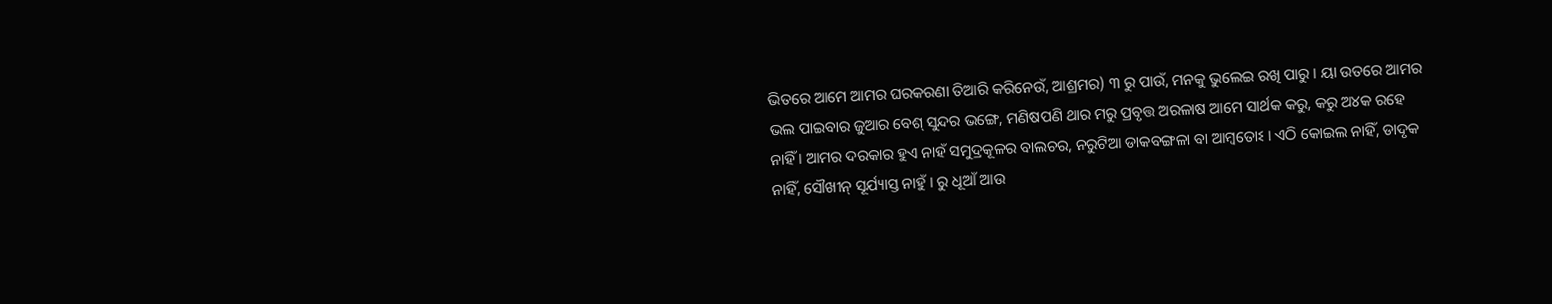ଭିତରେ ଆମେ ଆମର ଘରକରଣା ତିଆରି କରିନେଉଁ, ଆଶ୍ରମର) ୩ ରୁ ପାଉଁ, ମନକୁ ଭୁଲେଇ ରଖି ପାରୁ । ୟା ଉତରେ ଆମର ଭଲ ପାଇବାର ଜୁଆର ବେଶ୍ ସୁନ୍ଦର ଭଙ୍ଗେ, ମଣିଷପଣି ଥାର ମରୁ ପ୍ରବୃତ୍ତ ଅରଳାଷ ଆମେ ସାର୍ଥକ କରୁ, କରୁ ଅ୪କ ରହେ ନାହିଁ । ଆମର ଦରକାର ହୁଏ ନାହଁ ସମୁଦ୍ରକୂଳର ବାଲଚର, ନରୁଟିଆ ଡାକବଙ୍ଗଳା ବା ଆମ୍ବତୋଽ । ଏଠି କୋଇଲ ନାହିଁ, ଡାଦୃକ ନାହିଁ, ସୌଖୀନ୍ ସୂର୍ଯ୍ୟାସ୍ତ ନାହୁଁ । ରୁ ଧୂଆଁ ଆଉ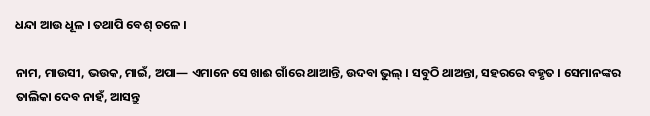ଧନ୍ଦା ଆଉ ଧୂଳ । ତଥାପି ବେଶ୍ ଚଳେ ।

ନାମ, ମାଉସୀ, ଭଉକ, ମାଇଁ, ଅପା— ଏମାନେ ସେ ଖାଈ ଗାଁରେ ଥାଆନ୍ତି, ଉଦବା ଭୁଲ୍ । ସବୁଠି ଥାଅନ୍ତା, ସହରରେ ବହୃତ । ସେମାନଙ୍କର ତାଲିକା ଦେବ ନାହଁ, ଆସନ୍ତୁ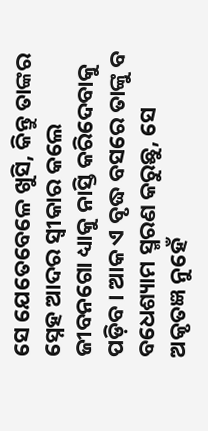ସେ ଯେତେବେଳେ ଖୁସି, କିନ୍ତୁ ତାଙ୍କର ସ୍ନେହ ଆଦର ସ୍ବୀକାର କଲେ ଜୀବନଗୋ ଧ୍ୟାକୁ ନାସ୍ତି କରିଦେବାକୁ ପଡ଼ିବ । ଆକ ଏ ବୃଦ୍ଧ ବସରେ ତାଙ୍କୁ ବ ବଧେଶ୍ୟାମ ସ୍ମରଣ କରୁଛୁ, ସେ ଅକୃତଜ୍ଞ ନୁହେଁ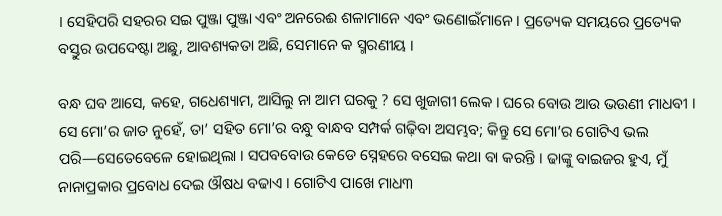। ସେହିପରି ସହରର ସଇ ପୁଞ୍ଜା ପୁଞ୍ଜା ଏବଂ ଅନରେଈ ଶଳାମାନେ ଏବଂ ଭଣୋଇଁମାନେ । ପ୍ରତ୍ୟେକ ସମୟରେ ପ୍ରତ୍ୟେକ ବସ୍ତୁର ଉପଦେଷ୍ଟା ଅଛୁ, ଆବଶ୍ୟକତା ଅଛି, ସେମାନେ କ ସ୍ମରଣୀୟ ।

ବନ୍ଧ ଘବ ଆସେ, କହେ, ଗଧେଶ୍ୟାମ, ଆସିଲୁ ନା ଆମ ଘରକୁ ? ସେ ଖୁଜାଗୀ ଲେକ । ଘରେ ବୋଉ ଆଉ ଭଉଣୀ ମାଧବୀ । ସେ ମୋ’ର ଜାତ ନୁହେଁ, ତା’ ସହିତ ମୋ’ର ବନ୍ଧୁ ବାନ୍ଧବ ସମ୍ପର୍କ ଗଢ଼ିବା ଅସମ୍ଭବ; କିନ୍ତୁ ସେ ମୋ’ର ଗୋଟିଏ ଭଲ ପରି—ସେତେବେଳେ ହୋଇଥିଲା । ସପବବୋଉ କେଡେ ସ୍ନେହରେ ବସେଇ କଥା ବା କରନ୍ତି । ଢାଙ୍କୁ ବାଇଜର ହୁଏ, ମୁଁ ନାନାପ୍ରକାର ପ୍ରବୋଧ ଦେଇ ଔଷଧ ବଢାଏ । ଗୋଟିଏ ପାଖେ ମାଧ୩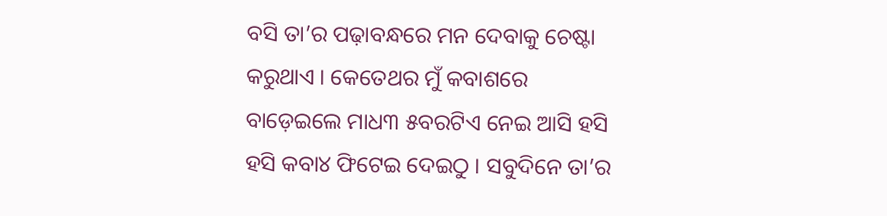ବସି ତା’ର ପଢ଼ାବନ୍ଧରେ ମନ ଦେବାକୁ ଚେଷ୍ଟା କରୁଥାଏ । କେତେଥର ମୁଁ କବାଶରେ ବାଡ଼େଇଲେ ମାଧ୩ ୫ବରଟିଏ ନେଇ ଆସି ହସି ହସି କବା୪ ଫିଟେଇ ଦେଇଠୁ । ସବୁଦିନେ ତା’ର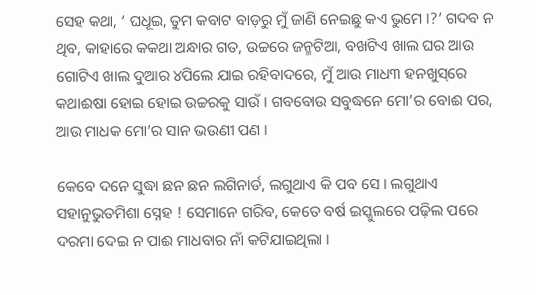ସେହ କଥା, ‘ ଘଧୂଇ, ତୁମ କବାଟ ବାଡ଼ରୁ ମୁଁ ଜାଣି ନେଇଛୁ କଏ ଭୁମେ ।?’ ଗଦବ ନ ଥିବ, କାହାରେ କକଥା ଅନ୍ଧାର ଗତ, ଉଚ୍ଚରେ ଜନ୍ମଟିଆ, ବଖଟିଏ ଖାଲ ଘର ଆଉ ଗୋଟିଏ ଖାଲ ଦୁଆର ୪ପିଲେ ଯାଇ ରହିବାଦରେ, ମୁଁ ଆଉ ମାଧ୩ ହନଖୁସ୍‌ରେ କଥାଈଷା ହୋଇ ହୋଇ ଉଚ୍ଚରକୁ ସାଉଁ । ଗବବୋଉ ସବୁଦ୍ଧନେ ମୋ’ର ବୋଈ ପର, ଆଉ ମାଧକ ମୋ’ର ସାନ ଭଉଣୀ ପଣ ।

କେବେ ଦନେ ସୁଦ୍ଧା ଛନ ଛନ ଲଗିନାର୍ଡ, ଲଗୁଥାଏ କି ପବ ସେ । ଲଗୁଥାଏ ସହାନୁଭୁତମିଶା ସ୍ନେହ ! ସେମାନେ ଗରିବ, କେତେ ବର୍ଷ ଇସ୍କୁଲରେ ପଢ଼ିଲ ପରେ ଦରମା ଦେଇ ନ ପାଈ ମାଧବାର ନାଁ କଟିଯାଇଥିଲା ।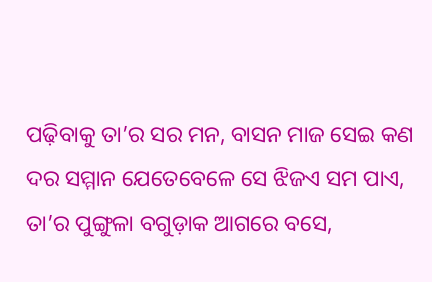ପଢ଼ିବାକୁ ତା’ର ସର ମନ, ବାସନ ମାଜ ସେଇ କଣ ଦର ସମ୍ମାନ ଯେତେବେଳେ ସେ ଝିଜଏ ସମ ପାଏ, ତା’ର ପୁଙ୍ଗୁଳା ବଗୁଡ଼ାକ ଆଗରେ ବସେ,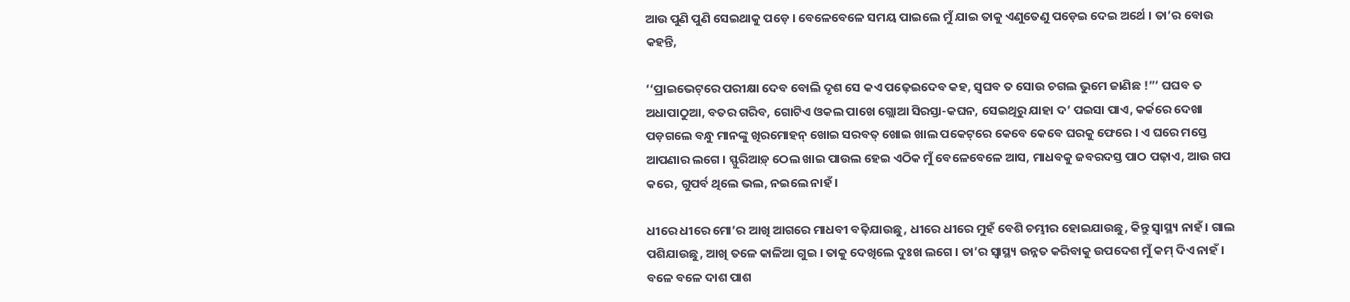ଆଉ ପୁଣି ପୁଣି ସେଇଥାକୁ ପଡ଼େ । ବେଳେବେଳେ ସମୟ ପାଇଲେ ମୁଁ ଯାଇ ତାକୁ ଏଣୁତେଣୁ ପଡ଼େଇ ଦେଇ ଅର୍ଥେ । ତା’ର ବୋଉ କହନ୍ତି,

‘‘ପ୍ରାଇଭେଟ୍‌ରେ ପରୀକ୍ଷା ଦେବ ବୋଲି ଦୃଶ ସେ କଏ ପଢ଼େଇଦେବ କହ, ସ୍ଵଘବ ତ ସୋଉ ଚଗଲ ଭୁମେ ଜାଣିଛ !”’ ଘଘବ ତ ଅଧାପାଠୁଆ, ବତର ଗରିବ, ଗୋଟିଏ ଓକଲ ପାଖେ ଗ୍ଲୋଆ ସିରସ୍ତା-କଘନ, ସେଇଥିରୁ ଯାହା ଦ’ ପଇସା ପାଏ, କର୍କରେ ଦେଖା ପଡ଼ଗଲେ ବନ୍ଧୁ ମାନଙ୍କୁ ଖିରମୋହନ୍ ଖୋଇ ସରବତ୍ ଖୋଇ ଖାଲ ପକେଟ୍‌ରେ କେବେ କେବେ ଘରକୁ ଫେରେ । ଏ ଘରେ ମସ୍ତେ ଆପଣାର ଲଗେ । ସ୍ଫୁରିଆଡ଼୍ ଠେଲ ଖାଇ ପାଉଲ ହେଇ ଏଠିକ ମୁଁ ବେଳେବେଳେ ଆସ, ମାଧବକୁ ଜବରଦସ୍ତ ପାଠ ପଢ଼ାଏ, ଆଉ ଗପ କରେ, ଗୁପର୍ବ ଥିଲେ ଭଲ, ନଇଲେ ନାହଁ ।

ଧୀରେ ଧୀରେ ମୋ’ର ଆଖି ଆଗରେ ମାଧବୀ ବଢ଼ିଯାଉଛୁ, ଧୀରେ ଧୀରେ ମୁହଁ ବେଶି ଚମ୍ଭୀର ହୋଇଯାଉଛୁ, କିନ୍ତୁ ସ୍ବାସ୍ଥ୍ୟ ନାହଁ । ଗାଲ ପଶିଯାଉଛୁ, ଆଖି ତଳେ କାଳିଆ ଗୁଇ । ତାକୁ ଦେଖିଲେ ଦୁଃଖ ଲଗେ । ତା’ର ସ୍ବାସ୍ଥ୍ୟ ଉନ୍ନତ କରିବାକୁ ଉପଦେଶ ମୁଁ କମ୍ ଦିଏ ନାହଁ । ବଳେ ବଳେ ଦାଶ ପାଶ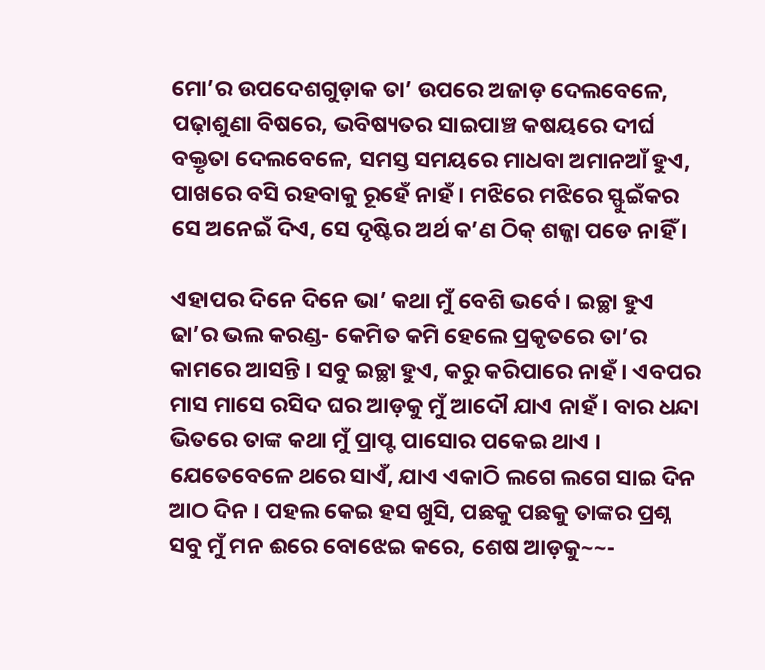ମୋ’ର ଉପଦେଶଗୁଡ଼ାକ ତା’ ଉପରେ ଅଜାଡ଼ ଦେଲବେଳେ, ପଢ଼ାଶୁଣା ବିଷରେ, ଭବିଷ୍ୟତର ସାଇପାଞ୍ଚ କଷୟରେ ଦୀର୍ଘ ବକ୍ତୃତା ଦେଲବେଳେ, ସମସ୍ତ ସମୟରେ ମାଧବା ଅମାନଆଁ ହୁଏ, ପାଖରେ ବସି ରହବାକୁ ରୂହେଁ ନାହଁ । ମଝିରେ ମଝିରେ ସ୍ଫୁଇଁକର ସେ ଅନେଇଁ ଦିଏ, ସେ ଦୃଷ୍ଟିର ଅର୍ଥ କ’ଣ ଠିକ୍ ଶଜ୍ଜା ପଡେ ନାହିଁ ।

ଏହାପର ଦିନେ ଦିନେ ଭା’ କଥା ମୁଁ ବେଶି ଭର୍ବେ । ଇଚ୍ଛା ହୁଏ ଢା’ର ଭଲ କରଣ୍ଡ- କେମିତ କମି ହେଲେ ପ୍ରକୃତରେ ତା’ର କାମରେ ଆସନ୍ତି । ସବୁ ଇଚ୍ଛା ହୁଏ, କରୁ କରିପାରେ ନାହଁ । ଏବପର ମାସ ମାସେ ରସିଦ ଘର ଆଡ଼କୁ ମୁଁ ଆଦୌ ଯାଏ ନାହଁ । ବାର ଧନ୍ଦା ଭିତରେ ତାଙ୍କ କଥା ମୁଁ ପ୍ରାପ୍ଟ ପାସୋର ପକେଇ ଥାଏ । ଯେତେବେଳେ ଥରେ ସାଏଁ, ଯାଏ ଏକାଠି ଲଗେ ଲଗେ ସାଇ ଦିନ ଆଠ ଦିନ । ପହଲ କେଇ ହସ ଖୁସି, ପଛକୁ ପଛକୁ ତାଙ୍କର ପ୍ରଶ୍ନ ସବୁ ମୁଁ ମନ ଈରେ ବୋଝେଇ କରେ, ଶେଷ ଆଡ଼କୁ~~-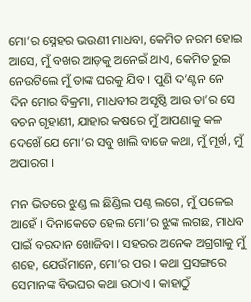ମୋ’ର ସ୍ନେହର ଭଉଣୀ ମାଧବା, କେମିତ ନରମ ହୋଇ ଆସେ, ମୁଁ ବଖର ଆଡ଼କୁ ଅନେଇଁ ଥାଏ, କେମିତ ରୁଇ ନେଉଟିଲେ ମୁଁ ତାଙ୍କ ଘରକୁ ଯିବ । ପୁଣି ଦ’ଣ୍ଟନ ନେ ଦିନ ମୋର ବିକ୍ରମା, ମାଧବୀର ଅସୃଷ୍ଠି ଆଉ ତା’ର ସେ ବଚନ ଗୃହାଣୀ, ଯାହାର କଷରେ ମୁଁ ଆପଣାକୁ କଳ ଦେଖେଁ ଯେ ମୋ’ର ସବୁ ଖାଲି ବାଜେ କଥା, ମୁଁ ମୂର୍ଖ, ମୁଁ ଅପାରଗ ।

ମନ ଭିତରେ ଝୁଣ୍ଡ ଲ ଛିଣ୍ଡିଲ ପଣ୍ଠ ଲଗେ, ମୁଁ ପଳେଇ ଆହେଁ । ଦିନାକେତେ ହେଲ ମୋ’ର ଝୁଙ୍କ ଲଗଛ, ମାଧବ ପାଇଁ ବରଦାନ ଖୋଜିବା । ସହରର ଅନେକ ଅଗ୍ରଗାକୁ ମୁଁ ଶହେ, ଯେଉଁମାନେ, ମୋ’ର ପର । କଥା ପ୍ରସଙ୍ଗରେ ସେମାନଙ୍କ ବିଭଘର କଥା ଉଠାଏ । କାହାଠୁଁ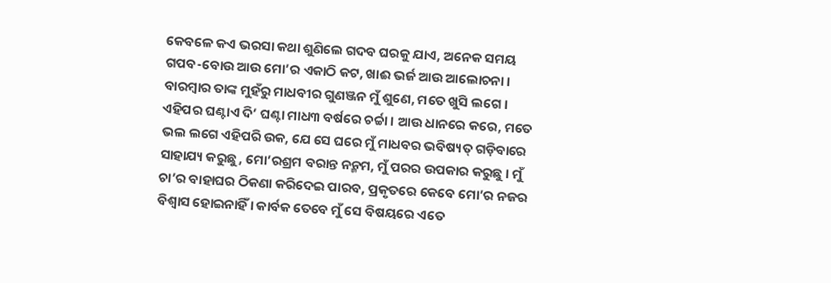କେବଳେ କଏ ଭରସା କଥା ଶୁଣିଲେ ଗଦବ ଘରକୁ ଯାଏ, ଅନେକ ସମୟ ଗପବ-ବୋଉ ଆଉ ମୋ’ର ଏକାଠି କଟ, ଖାଈ ଭର୍ଜ ଆଉ ଆଲୋଚନା । ବାରମ୍ବାର ତାଙ୍କ ମୁହଁରୁ ମାଧବୀର ଗୁଣଞ୍ଜନ ମୁଁ ଶୁଣେ, ମତେ ଖୁସି ଲଗେ । ଏହିପର ଘଣ୍ଟାଏ ଦି’ ଘଣ୍ଟା ମାଧ୩ ବର୍ଷରେ ଚର୍ଚ୍ଚା । ଆଉ ଧାନରେ କରେ, ମତେ ଭଲ ଲଗେ ଏହିପରି ଉକ, ଯେ ସେ ଘରେ ମୁଁ ମାଧବର ଭବିଷ୍ୟତ୍ ଗଡ଼ିବାରେ ସାହାଯ୍ୟ କରୁଛୁ, ମୋ’ରଶ୍ରମ ବରାନ୍ତ ନନ୍ମମ, ମୁଁ ପରର ଉପକାର କରୁଛୁ । ମୁଁ ଚା’ର ବାହାଘର ଠିକଣା କରିଦେଇ ପାରବ, ପ୍ରକୃତରେ କେବେ ମୋ’ର ନଜର ବିଶ୍ବାସ ହୋଇନାହିଁ । କାର୍ବକ ତେବେ ମୁଁ ସେ ବିଷୟରେ ଏତେ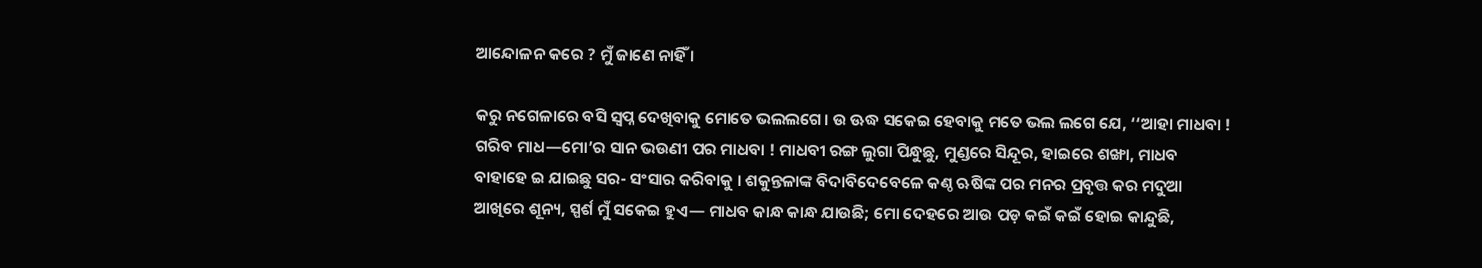ଆନ୍ଦୋଳନ କରେ ? ମୁଁ ଜାଣେ ନାହିଁ ।

କରୁ ନଗେଳାରେ ବସି ସ୍ବପ୍ନ ଦେଖିବାକୁ ମୋତେ ଭଲଲଗେ। ଉ ଊଦ୍ଧ ସକେଇ ହେବାକୁ ମତେ ଭଲ ଲଗେ ଯେ, ‘‘ଆହା ମାଧବା ! ଗରିବ ମାଧ—ମୋ’ର ସାନ ଭଉଣୀ ପର ମାଧବା ! ମାଧବୀ ରଙ୍ଗ ଲୁଗା ପିନ୍ଧୁଛୁ, ମୁଣ୍ଡରେ ସିନ୍ଦୂର, ହାଇରେ ଶଙ୍ଖା, ମାଧବ ବାହାହେ ଇ ଯାଇଛୁ ସର- ସଂସାର କରିବାକୁ । ଶକୁନ୍ତଳାଙ୍କ ବିଦାବିଦେବେଳେ କଣ୍ଠ ଋଷିଙ୍କ ପର ମନର ପ୍ରବୃତ୍ତ କର ମଦୁଆ ଆଖିରେ ଶୂନ୍ୟ, ସ୍ପର୍ଶ ମୁଁ ସକେଇ ହୁଏ— ମାଧବ କାନ୍ଧ କାନ୍ଧ ଯାଉଛି; ମୋ ଦେହରେ ଆଉ ପଡ଼ କଇଁ କଇଁ ହୋଇ କାନ୍ଦୁଛି,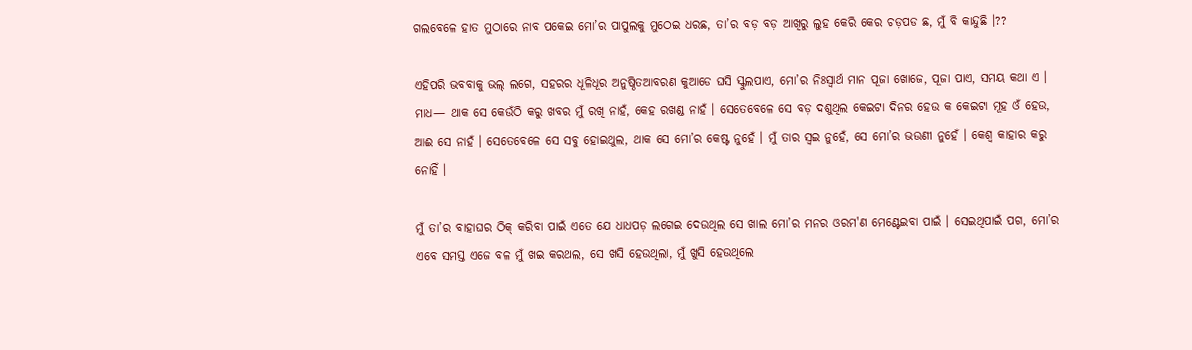ଗଲବେଳେ ହାତ ମୁଠାରେ ନାବ ପକେଇ ମୋ’ର ପାପୁଲକୁ ମୁଠେଇ ଧରଛ, ତା’ର ବଡ଼ ବଡ଼ ଆଖିରୁ ଲୁହ କେରି କେର ଚଡ଼ପଡ ଛ, ମୁଁ ବି କାନ୍ଦୁଛି ।??

ଏହିପରି ଭବବାକୁ ଭଲ୍ ଲଗେ, ସହରର ଧୂଳିଧୂର ଅନୁଷ୍ଠିତଆବରଣ କୁଆଡେ ଘସି ସ୍କୁଲପାଏ, ମୋ’ର ନିଃସ୍ବାର୍ଥ ମାନ ପୂଜା ଖୋଜେ, ପୂଜା ପାଏ, ସମୟ କଥା ଏ । ମାଧ— ଥାକ ସେ କେଉଁଠି କରୁ ଖବର ମୁଁ ରଖି ନାହଁ, କେହ ରଖଣ୍ଡ ନାହଁ । ସେତେବେଳେ ସେ ବଡ଼ ଦଶୁଥିଲ କେଇଟା ଦିନର ହେଉ କ କେଇଟା ମୂହ ଓଁ ହେଉ, ଆଈ ସେ ନାହଁ । ସେତେବେଳେ ସେ ସବୁ ହୋଇଥୁଲ, ଥାକ ସେ ମୋ’ର କେଷ୍ଟ ନୁହେଁ । ମୁଁ ତାର ସ୍ଵଇ ନୁହେଁ, ସେ ମୋ’ର ଭଉଣୀ ନୁହେଁ । କେଶ୍ୱ କାହାର କରୁ ନୋହିଁ ।

ମୁଁ ତା’ର ବାହାଘର ଠିକ୍ କରିବା ପାଇଁ ଏତେ ଯେ ଧାଧପଡ଼ ଲଗେଇ ଦେଉଥିଲ ସେ ଖାଲ ମୋ’ର ମନର ଓରମ'ଣ ମେଣ୍ଟେଇବା ପାଇଁ । ସେଇଥିପାଇଁ ପଗ, ମୋ’ର ଏବେ ସମସ୍ତ ଏଜେ ବଳ ମୁଁ ଖଇ କରଥଲ, ସେ ଖସି ହେଉଥିଲା, ମୁଁ ଖୁସି ହେଉଥିଲେ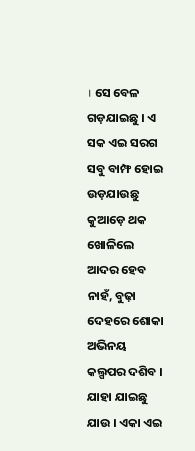। ସେ ବେଳ ଗଡ଼ଯାଇଛୁ । ଏ ସକ ଏଇ ସରଗ ସବୁ ବାମ୍ଫ ହୋଇ ଉଡ଼ଯାଉଛୁ କୁଆଡ଼େ ଥକ ଖୋଳିଲେ ଆଦର ହେବ ନାହଁ, ବୁଢ଼ା ଦେହରେ ଶୋକା ଅଭିନୟ କଲ୍ପପର ଦଶିବ । ଯାହା ଯାଇଛୁ ଯାଉ । ଏକା ଏଇ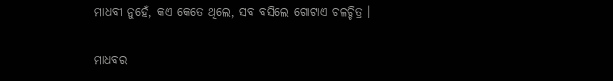ମାଧବୀ ନୁହେଁ, କଏ କେତେ ଥିଲେ, ସବ ବସିଲେ ଗୋଟାଏ ଚଳଚ୍ଚିତ୍ର ।

ମାଧବର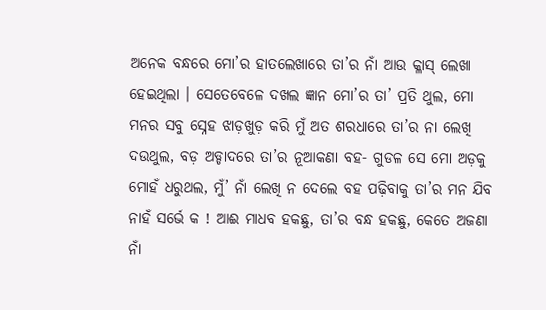ଅନେକ ବନ୍ଧରେ ମୋ’ର ହାତଲେଖାରେ ତା’ର ନାଁ ଆଉ କ୍ଳାସ୍ ଲେଖା ହେଇଥିଲା । ସେତେବେଳେ ଦଖଲ ଜ୍ଞାନ ମୋ’ର ତା’ ପ୍ରତି ଥୁଲ, ମୋ ମନର ସବୁ ସ୍ନେହ ଝାଡ଼ଖୁଡ଼ କରି ମୁଁ ଅତ ଶରଧାରେ ତା’ର ନା ଲେଖି ଦଉଥୁଲ, ବଡ଼ ଅଡ୍ଡାଦରେ ତା’ର ନୂଆକଣା ବହ- ଗୁଡଳ ସେ ମୋ ଅଡ଼କୁ ମୋହଁ ଧରୁଥଲ, ମୁଁ’ ନାଁ ଲେଖି ନ ଦେଲେ ବହ ପଢ଼ିବାକୁ ତା’ର ମନ ଯିବ ନାହଁ ସର୍ଭେ କ ! ଆଈ ମାଧବ ହକଛୁ, ତା’ର ବନ୍ଧ ହକଛୁ, କେତେ ଅଜଣା ନାଁ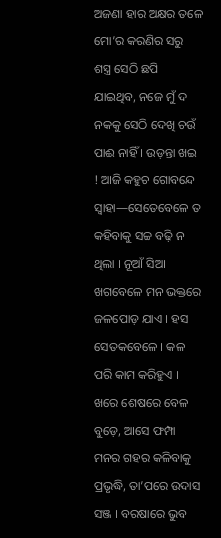ଅଜଣା ହାର ଅକ୍ଷର ତଳେ ମୋ’ର କରଣିର ସରୁ ଶସ୍ତ୍ର ସେଠି ଛପି ଯାଇଥିବ, ନଜେ ମୁଁ ଦ ନକକୁ ସେଠି ଦେଖି ଚଉଁ ପାଈ ନାହିଁ । ଉଡ଼ନ୍ତା ଖଇ ! ଆଜି କହୁଚ ଗୋବନ୍ଦେ ସ୍ବାହା—ସେତେବେଳେ ତ କହିବାକୁ ସଚ୍ଚ ବଢ଼ି ନ ଥିଲା । ନୂଆଁ ସିଆ ଖଗବେଳେ ମନ ଭକ୍ତରେ ଜଳପୋଡ଼ ଯାଏ । ହସ ସେତକବେଳେ । କଳ ପରି କାମ କରିହୁଏ । ଖରେ ଶେଷରେ ବେଳ ବୁଡ଼େ, ଆସେ ଫମ୍ପା ମନର ଗହର କଳିବାକୁ ପ୍ରଭୃଦ୍ଧି, ତା’ପରେ ଉଦାସ ସଞ୍ଜ । ବରଷାରେ ଭୁବ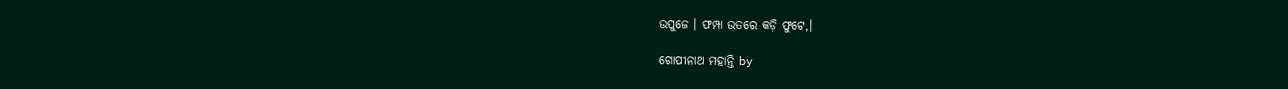ଉପୁଜେ । ଫମ୍ପା ଉତରେ କଡ଼ି ଫୁଟେ,।

ଗୋପୀନାଥ ମହାନ୍ତି by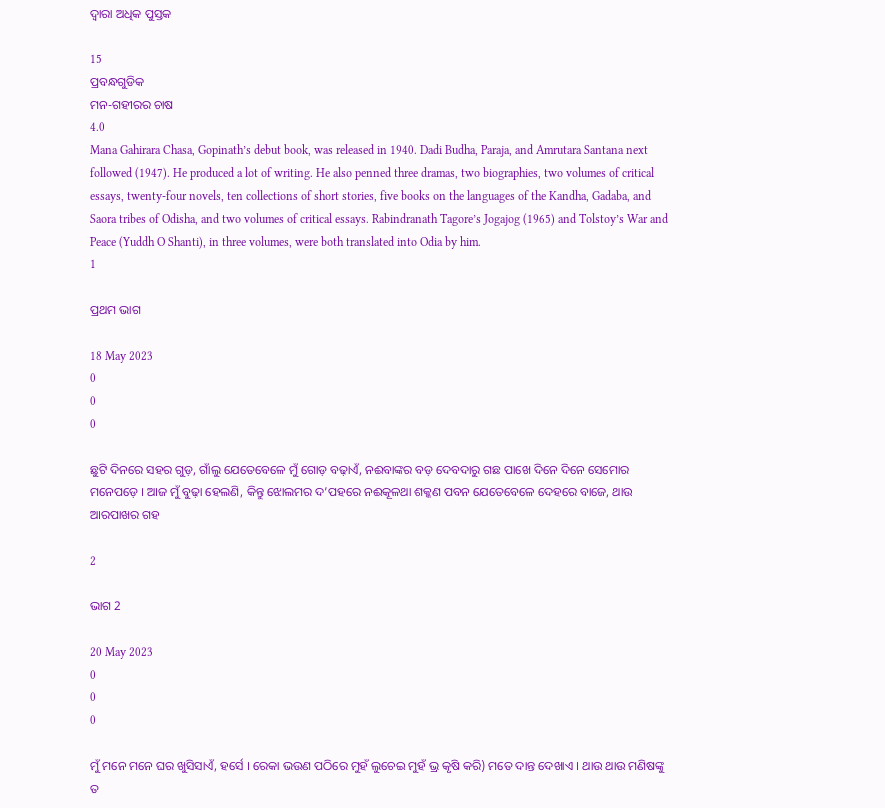ଦ୍ୱାରା ଅଧିକ ପୁସ୍ତକ

15
ପ୍ରବନ୍ଧଗୁଡିକ
ମନ-ଗହୀରର ଚାଷ
4.0
Mana Gahirara Chasa, Gopinath’s debut book, was released in 1940. Dadi Budha, Paraja, and Amrutara Santana next followed (1947). He produced a lot of writing. He also penned three dramas, two biographies, two volumes of critical essays, twenty-four novels, ten collections of short stories, five books on the languages of the Kandha, Gadaba, and Saora tribes of Odisha, and two volumes of critical essays. Rabindranath Tagore’s Jogajog (1965) and Tolstoy’s War and Peace (Yuddh O Shanti), in three volumes, were both translated into Odia by him.
1

ପ୍ରଥମ ଭାଗ

18 May 2023
0
0
0

ଛୁଟି ଦିନରେ ସହର ଗୁଡ଼, ଗାଁଲୁ ଯେତେବେଳେ ମୁଁ ଗୋଡ଼ ବଢ଼ାଏଁ, ନଈବାଙ୍କର ବଡ଼ ଦେବଦାରୁ ଗଛ ପାଖେ ଦିନେ ଦିନେ ସେମୋର ମନେପଡ଼େ । ଆଜ ମୁଁ ବୁଢ଼ା ହେଲଣି, କିନ୍ତୁ ଝୋଲମର ଦ’ପହରେ ନଈକୂଳଥା ଶକ୍କଣ ପବନ ଯେତେବେଳେ ଦେହରେ ବାଜେ, ଥାଉ ଆରପାଖର ଗହ

2

ଭାଗ 2

20 May 2023
0
0
0

ମୁଁ ମନେ ମନେ ଘର ଖୁସିସାଏଁ, ହର୍ସେ । ରେକା ଭଉଣ ପଠିରେ ମୁହଁ ଲୁଚେଇ ମୁହଁ ଭ୍ର କୃଷି କରି) ମତେ ଦାନ୍ତ ଦେଖାଏ । ଥାଉ ଥାଉ ମଣିଷଙ୍କୁ ତ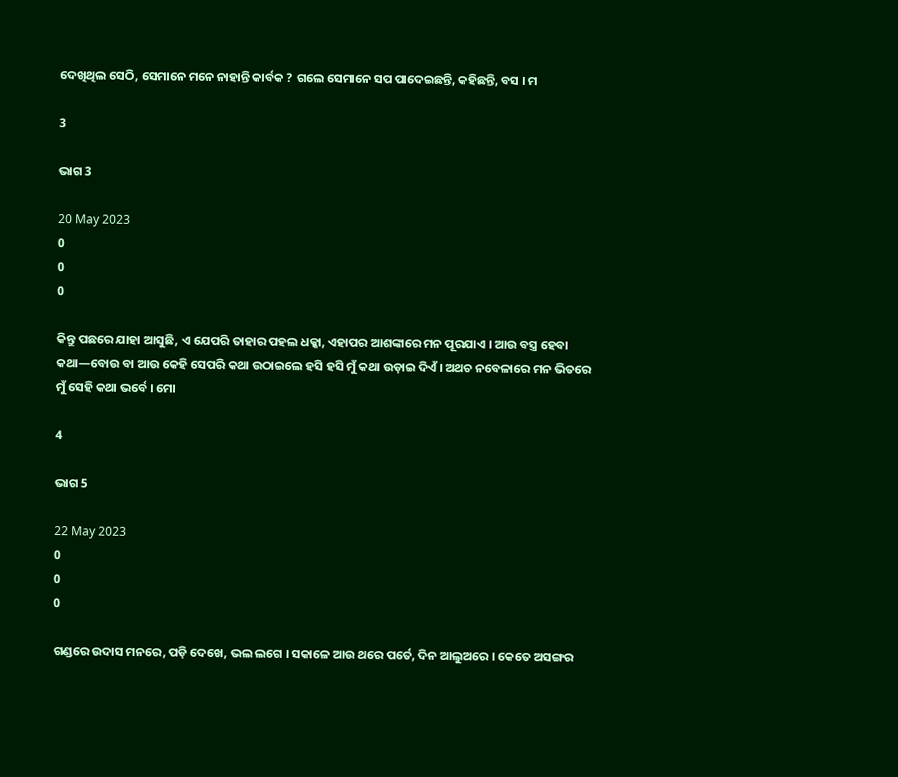ଦେଖିଥିଲ ସେଠି, ସେମାନେ ମନେ ନାହାନ୍ତି କାର୍ବକ ? ଗଲେ ସେମାନେ ସପ ପାଦେଇଛନ୍ତି, କହିଛନ୍ତି, ବସ । ମ

3

ଭାଗ 3

20 May 2023
0
0
0

କିନ୍ତୁ ପଛରେ ଯାହା ଆସୁଛି, ଏ ଯେପରି ତାହାର ପହଲ ଧକ୍କା, ଏହାପର ଆଶଙ୍କାରେ ମନ ପୂରଯାଏ । ଆଉ ବସ୍ତ୍ର ହେବା କଥା—ବୋଉ ବା ଆଉ କେହି ସେପରି କଥା ଉଠାଇଲେ ହସି ହସି ମୁଁ କଥା ଉଡ଼ାଇ ଦିଏଁ । ଅଥଚ ନବେଳାରେ ମନ ଭିତରେ ମୁଁ ସେହି କଥା ଭର୍ବେ । ମୋ

4

ଭାଗ 5

22 May 2023
0
0
0

ଗଣ୍ଡରେ ଉଦାସ ମନରେ, ପଡ଼ି ଦେଖେ, ଭଲ ଲଗେ । ସକାଳେ ଆଉ ଥରେ ପର୍ତେ, ଦିନ ଆଲୁଅରେ । କେତେ ଅସଙ୍ଗର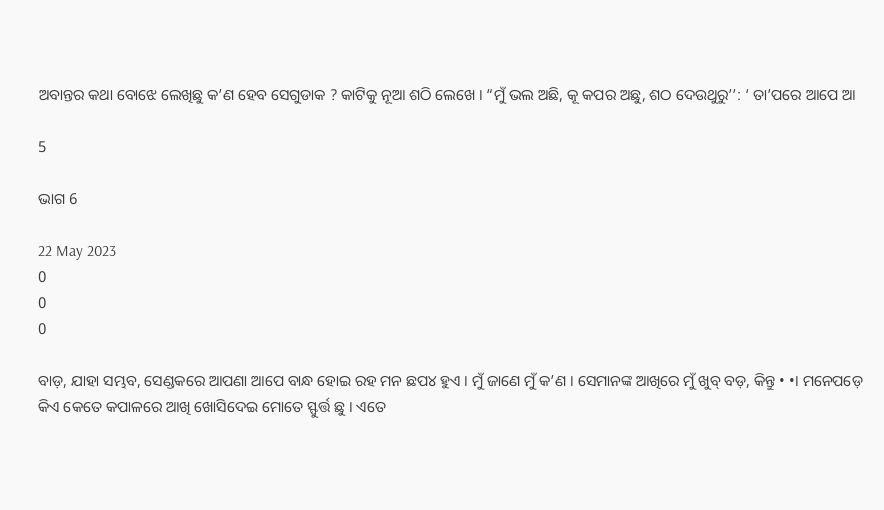ଅବାନ୍ତର କଥା ବୋଝେ ଲେଖିଛୁ କ’ଣ ହେବ ସେଗୁଡାକ ? କାଟିକୁ ନୂଆ ଶଠି ଲେଖେ । “ମୁଁ ଭଲ ଅଛି, କୂ କପର ଅଛୁ, ଶଠ ଦେଉଥୁରୁ’’: ‘ ତା’ପରେ ଆପେ ଆ

5

ଭାଗ 6

22 May 2023
0
0
0

ବାଡ଼, ଯାହା ସମ୍ଭବ, ସେଣ୍ଡକରେ ଆପଣା ଆପେ ବାନ୍ଧ ହୋଇ ରହ ମନ ଛପ୪ ହୁଏ । ମୁଁ ଜାଣେ ମୁଁ କ’ଣ । ସେମାନଙ୍କ ଆଖିରେ ମୁଁ ଖୁବ୍ ବଡ଼, କିନ୍ତୁ • •। ମନେପଡ଼େ କିଏ କେତେ କପାଳରେ ଆଖି ଖୋସିଦେଇ ମୋତେ ସ୍ଫୁର୍ତ୍ତ ଛୁ । ଏତେ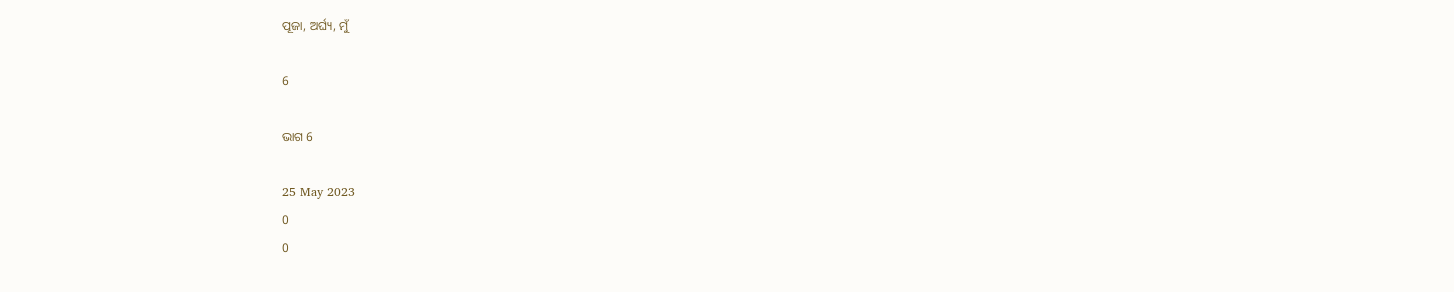ପୂଜା, ଅର୍ଘ୍ୟ, ମୁଁ

6

ଭାଗ 6

25 May 2023
0
0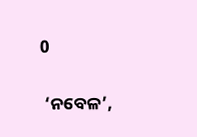0

 ‘ନବେଳ’,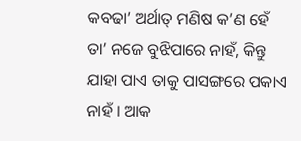କବଢା’ ଅର୍ଥାତ୍ ମଣିଷ କ’ଣ ହେଁ ତା’ ନଜେ ବୁଝିପାରେ ନାହଁ, କିନ୍ତୁ ଯାହା ପାଏ ତାକୁ ପାସଙ୍ଗରେ ପକାଏ ନାହଁ । ଆକ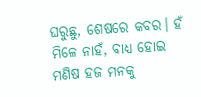ଘରୁଛୁ, ଶେଷରେ କବର। ହଁ ମିଳେ ନାହଁ, ବାଧ୍ୟ ହୋଇ ମଣିଷ ହଜ ମନକୁ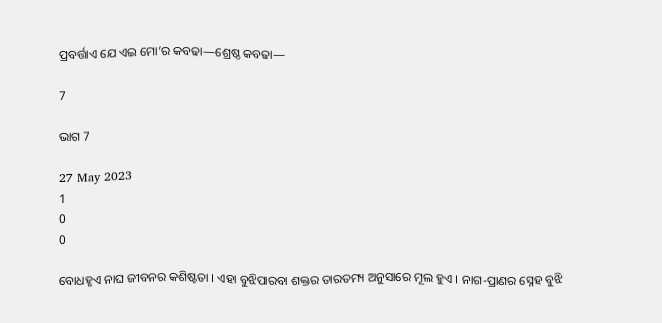ପ୍ରବର୍ତ୍ତାଏ ଯେ ଏଇ ମୋ’ର କବଢା—ଶ୍ରେଷ୍ଠ କବଢା—

7

ଭାଗ 7

27 May 2023
1
0
0

ବୋଧହୃଏ ନାଘ ଜୀବନର କଶିଷ୍ଟତା । ଏହା ବୁଝିପାରବା ଶକ୍ତର ତାରତମ୍ୟ ଅନୁସାରେ ମୂଲ ହୁଏ । ନାଗ-ପ୍ରାଣର ସ୍ନେହ ବୁଝି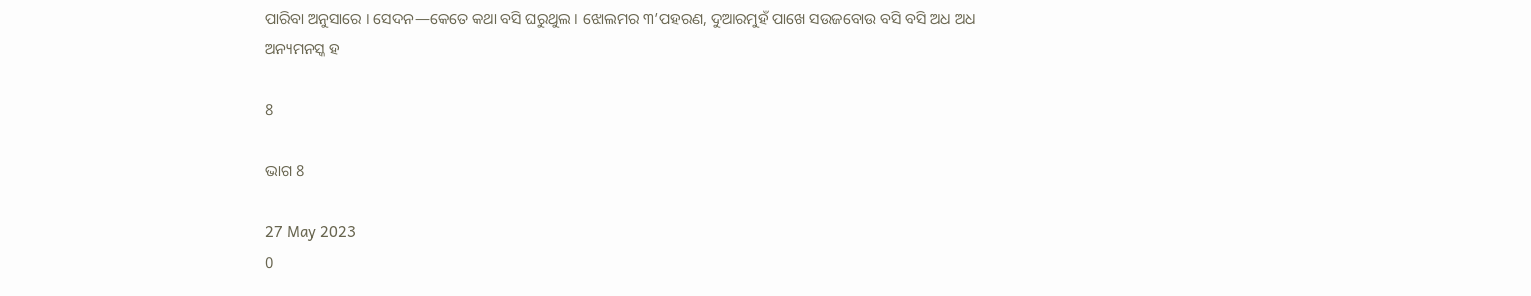ପାରିବା ଅନୁସାରେ । ସେଦନ—କେତେ କଥା ବସି ଘରୁଥୁଲ । ଝୋଲମର ୩’ପହରଣ, ଦୁଆରମୁହଁ ପାଖେ ସଉଜବୋଉ ବସି ବସି ଅଧ ଅଧ ଅନ୍ୟମନସ୍କ ହ

8

ଭାଗ 8

27 May 2023
0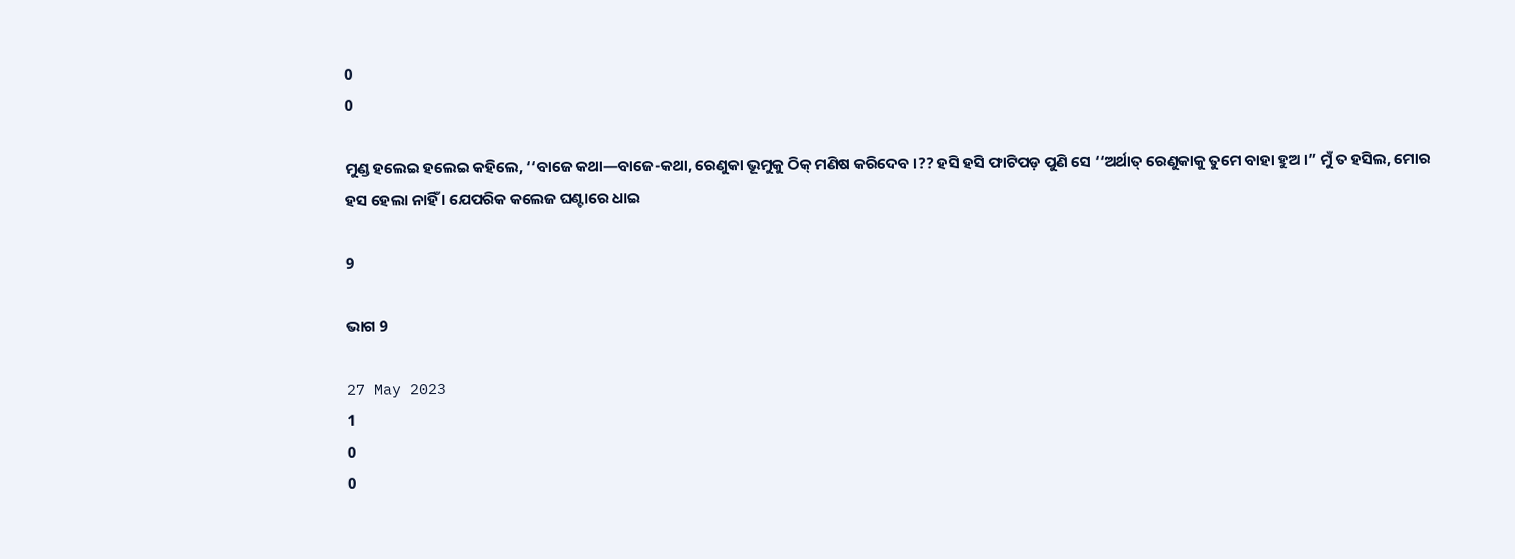0
0

ମୁଣ୍ଡ ହଲେଇ ହଲେଇ କହିଲେ, ‘‘ବାଜେ କଥା—ବାଜେ-କଥା, ରେଣୁକା ଭୂମୁକୁ ଠିକ୍ ମଣିଷ କରିଦେବ ।?? ହସି ହସି ଫାଟିପଡ଼ ପୁଣି ସେ ‘‘ଅର୍ଥାତ୍ ରେଣୁକାକୁ ତୁମେ ବାହା ହୁଅ ।” ମୁଁ ତ ହସିଲ, ମୋର ହସ ହେଲା ନାହିଁ । ଯେପରିକ କଲେଜ ଘଣ୍ଟାରେ ଧାଇ

9

ଭାଗ 9

27 May 2023
1
0
0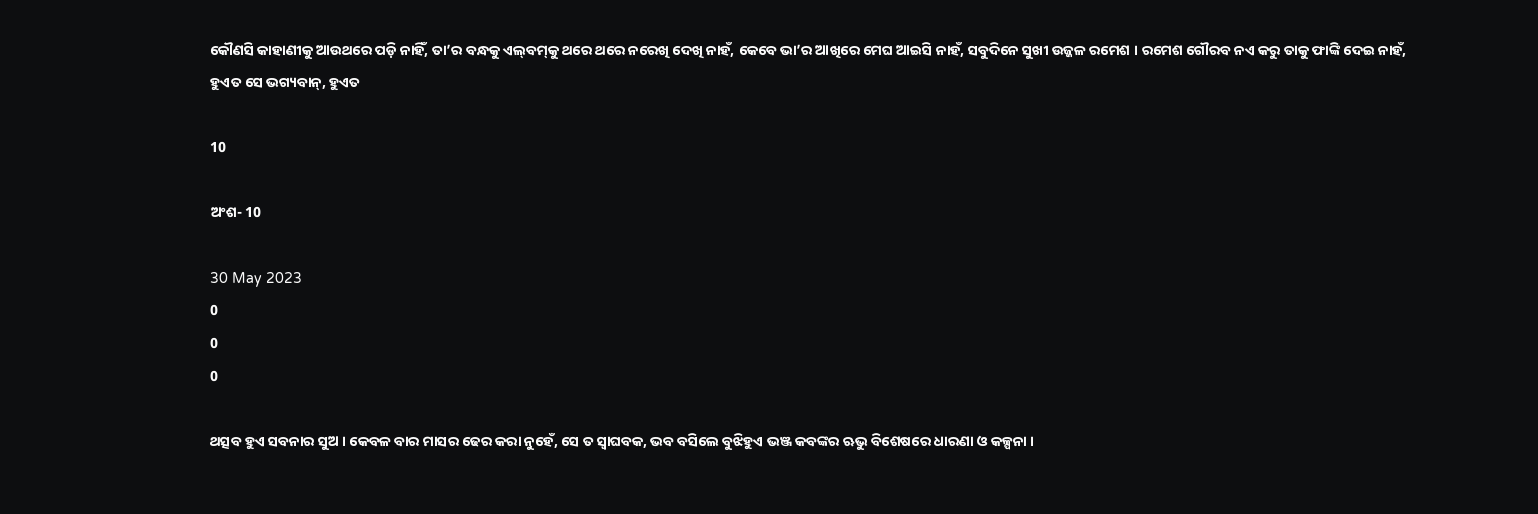କୌଣସି କାହାଣୀକୁ ଆଉଥରେ ପଡ଼ି ନାହିଁ, ତା’ର ବନ୍ଧକୁ ଏଲ୍‌ବମ୍‌କୁ ଥରେ ଥରେ ନରେଖି ଦେଖି ନାହଁ, କେବେ ଭା’ର ଆଖିରେ ମେଘ ଆଇସି ନାହଁ, ସବୁଦିନେ ସୁଖୀ ଉଜ୍ଜଳ ରମେଶ । ରମେଶ ଗୌରବ ନଏ କରୁ ତାକୁ ଫାଙ୍କି ଦେଇ ନାହଁ, ହୁଏତ ସେ ଭଗ୍ୟବାନ୍, ହୁଏତ

10

ଅଂଶ- 10

30 May 2023
0
0
0

ଥତ୍ସବ ହୁଏ ସବନାର ସୁଅ । କେବଳ ବାର ମାସର ଢେର କରା ନୁହେଁ, ସେ ତ ସ୍ଵାଘବକ, ଭବ ବସିଲେ ବୁଝିହୁଏ ଭଞ୍ଜ କବଙ୍କର ଋଭୁ ବିଶେଷରେ ଧାରଣା ଓ କଳ୍ପନା ।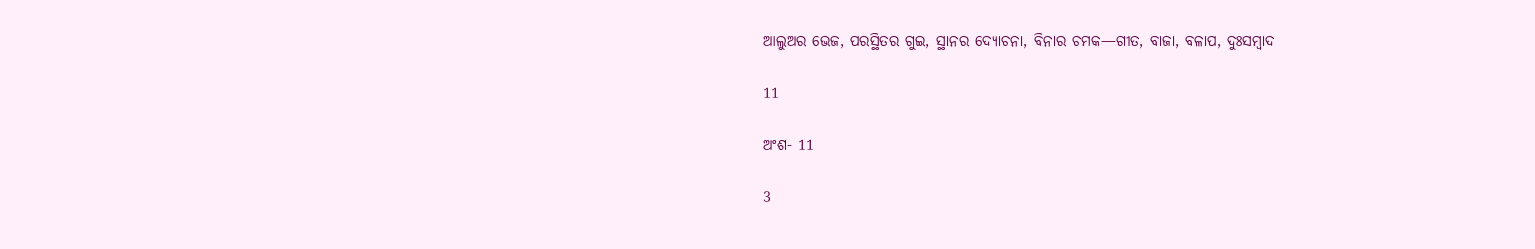ଆଲୁଅର ଭେଜ, ପରସ୍ଥିତର ଗୁଇ, ସ୍ଥାନର ଦ୍ୟୋଚନା, ବିନାର ଚମକ—ଗୀତ, ବାଜା, ବଳାପ, ଦୁଃସମ୍ବାଦ

11

ଅଂଶ- 11

3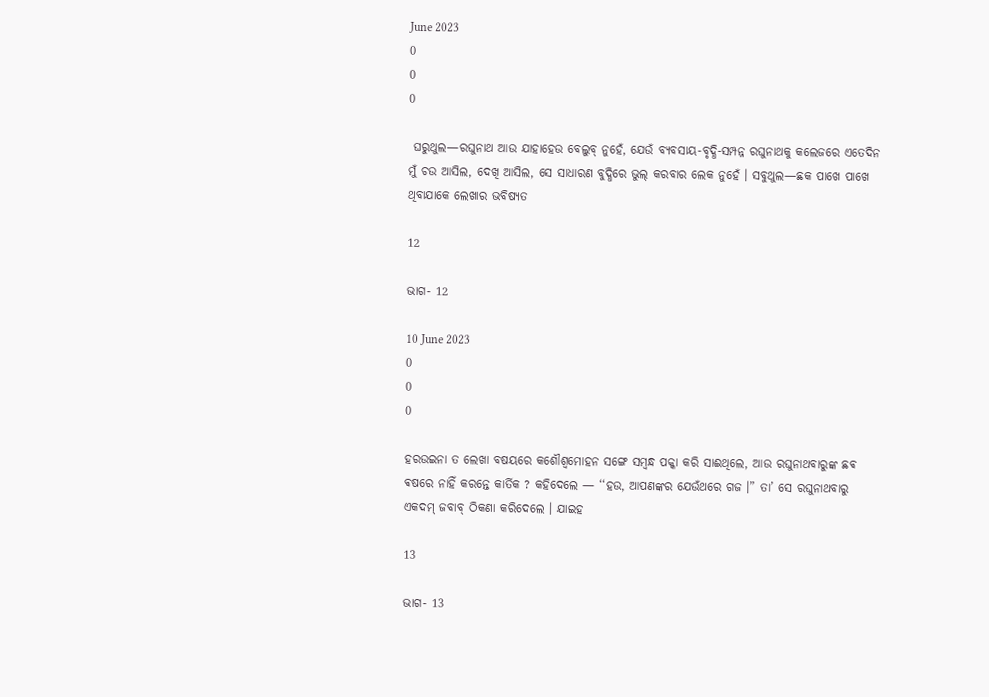June 2023
0
0
0

 ଘରୁଥୁଲ—ରଘୁନାଥ ଆଉ ଯାହାହେଉ ବେଲୁବ୍ ନୁହେଁ, ଯେଉଁ ବ୍ୟବସାୟ-ବୃଦ୍ଧି-ସମ୍ପନ୍ନ ରଘୁନାଥକୁ କଲେଜରେ ଏତେଦିନ ମୁଁ ଚଉ ଆସିଲ, ଦେଖି ଆସିଲ, ସେ ସାଧାରଣ ବୁଦ୍ଧିରେ ଭୁଲ୍ କରବାର ଲେକ ନୁହେଁ । ସବୁଥୁଲ—ଛକ ପାଖେ ପାଖେ ଥିବାଯାକେ ଲେଖାର ଭବିଷ୍ୟତ

12

ଭାଗ- 12

10 June 2023
0
0
0

ହରଉଇନା ତ ଲେଖା ବଷୟରେ କଶୌଶ୍ୱମୋହନ ସଙ୍ଗେ ସମ୍ବନ୍ଧ ପକ୍କା କରି ସାଈଥିଲେ, ଆଉ ରଘୁନାଥବାରୁଙ୍କ ଛଵ ଵଷରେ ନାହିଁ କରନ୍ତେ କାର୍ତିକ ? କହିଦେଲେ — ‘‘ହଉ, ଆପଣଙ୍କର ଯେଉଁଥରେ ଗଜ ।” ତା’ ସେ ରଘୁନାଥବାରୁ ଏକଦମ୍ ଜବାବ୍ ଠିକଣା କରିଦେଲେ । ଯାଇହ

13

ଭାଗ- 13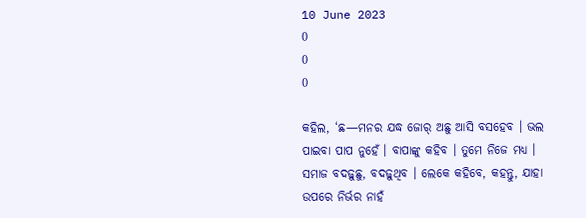10 June 2023
0
0
0

କହିଲ, ‘ଛ—ମନର ଯଦ୍ଧ ଜୋର୍ ଅଛୁ ଆସି ବସହେବ । ଭଲ ପାଇବା ପାପ ନୁହେଁ । ବାପାଙ୍କୁ କହିବ । ତୁମେ ନିଜେ ମଧ୍ୟ । ସମାଜ ବଦଢ଼ୁଛୁ, ବଦଢ଼ୁଥିବ । ଲେକେ କହିବେ, କହନ୍ତୁ, ଯାହା ଉପରେ ନିର୍ଭର ନାହଁ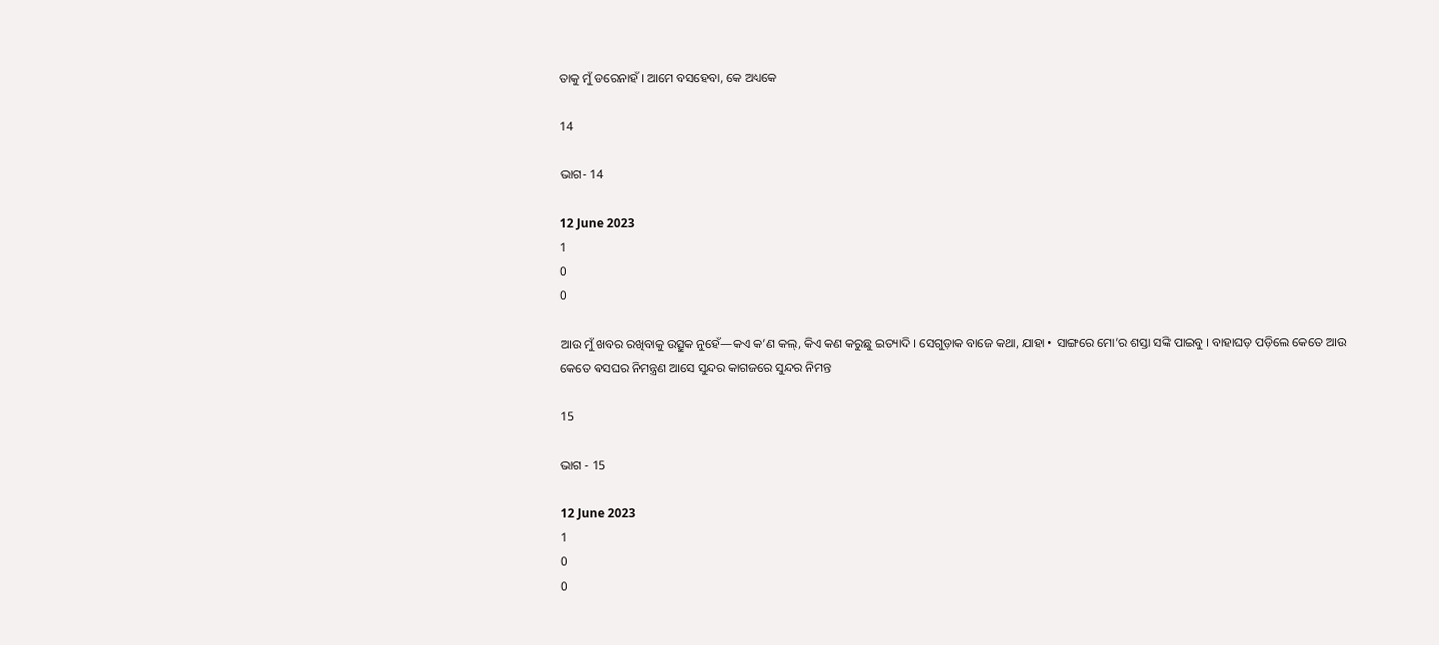ତାକୁ ମୁଁ ଡରେନାହଁ । ଆମେ ବସହେବା, କେ ଅଧ୍ୟକେ

14

ଭାଗ- 14

12 June 2023
1
0
0

ଆଉ ମୁଁ ଖବର ରଖିବାକୁ ଉତ୍ସୁକ ନୁହେଁ—କଏ କ’ଣ କଲ୍, କିଏ କଣ କରୁଛୁ ଇତ୍ୟାଦି । ସେଗୁଡ଼ାକ ବାଜେ କଥା, ଯାହା • ସାଙ୍ଗରେ ମୋ’ର ଶସ୍ତା ସଙ୍କି ପାଇବୁ । ବାହାଘଡ଼ ପଡ଼ିଲେ କେତେ ଆଉ କେତେ ଵସଘର ନିମନ୍ତ୍ରଣ ଆସେ ସୁନ୍ଦର କାଗଜରେ ସୁନ୍ଦର ନିମନ୍ତ

15

ଭାଗ - 15

12 June 2023
1
0
0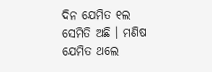ଦିନ ଯେମିତ ୧ଲ ସେମିତି ଅଛି । ମଣିଷ ଯେମିତ ଥଲେ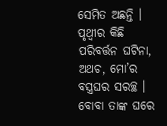ସେମିତ ଅଛନ୍ତି । ପୃଥ୍ବୀର କିଛି ପରିବର୍ତ୍ତନ ଘଟିନା, ଅଥଚ, ମୋ’ର ବସ୍ତ୍ରଘର ସରଚ୍ଛ । ବୋବା ତାଙ୍କ ଘରେ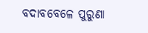ବଦାବବେଳେ ପୁରୁଣା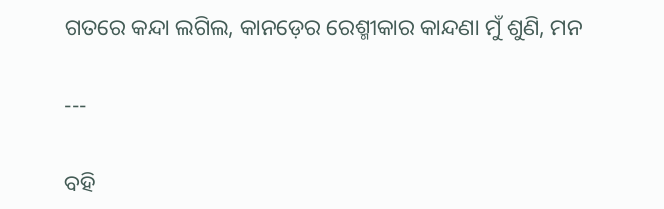ଗତରେ କନ୍ଦା ଲଗିଲ, କାନଡ଼େର ରେଶ୍ମୀକାର କାନ୍ଦଣା ମୁଁ ଶୁଣି, ମନ

---

ବହି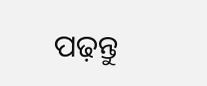ପଢ଼ନ୍ତୁ